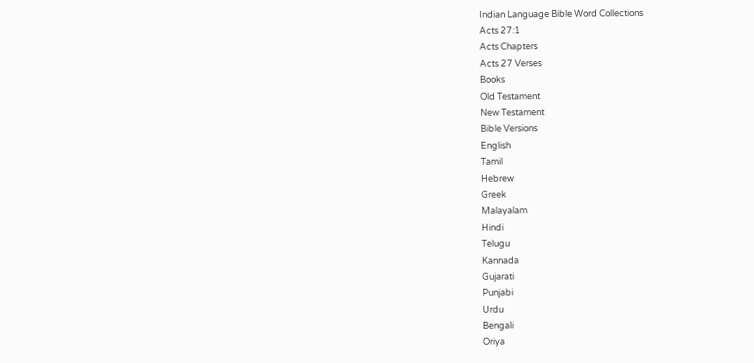Indian Language Bible Word Collections
Acts 27:1
Acts Chapters
Acts 27 Verses
Books
Old Testament
New Testament
Bible Versions
English
Tamil
Hebrew
Greek
Malayalam
Hindi
Telugu
Kannada
Gujarati
Punjabi
Urdu
Bengali
Oriya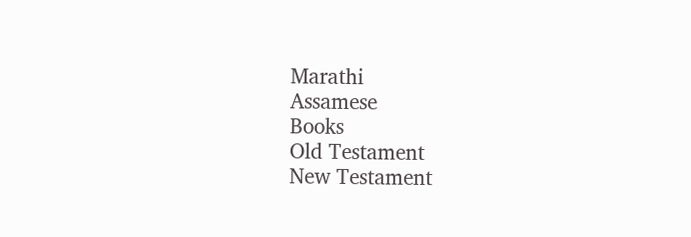Marathi
Assamese
Books
Old Testament
New Testament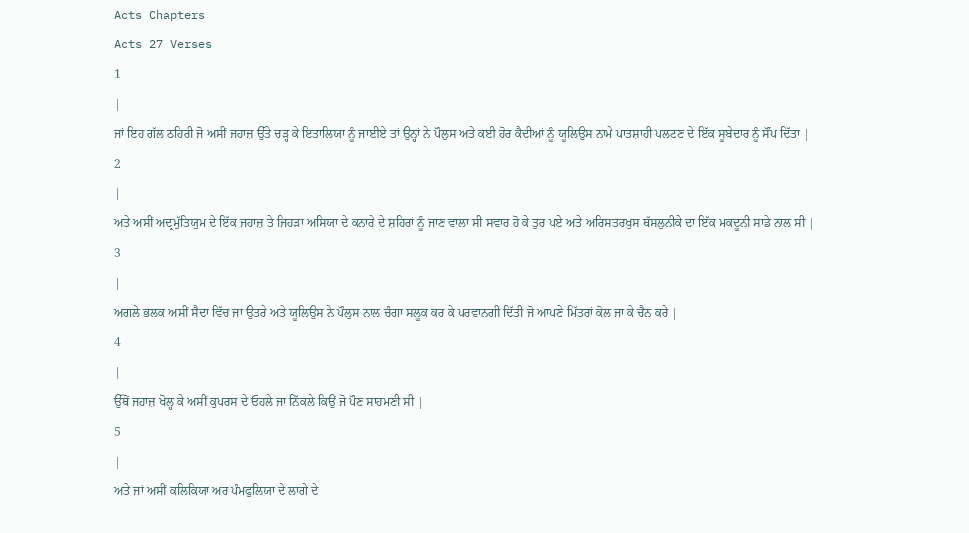Acts Chapters
Acts 27 Verses
1
|
ਜਾਂ ਇਹ ਗੱਲ ਠਹਿਰੀ ਜੋ ਅਸੀਂ ਜਹਾਜ਼ ਉੱਤੇ ਚੜ੍ਹ ਕੇ ਇਤਾਲਿਯਾ ਨੂੰ ਜਾਈਏ ਤਾਂ ਉਨ੍ਹਾਂ ਨੇ ਪੌਲੁਸ ਅਤੇ ਕਈ ਹੋਰ ਕੈਦੀਆਂ ਨੂੰ ਯੂਲਿਉਸ ਨਾਮੇ ਪਾਤਸ਼ਾਹੀ ਪਲਟਣ ਦੇ ਇੱਕ ਸੂਬੇਦਾਰ ਨੂੰ ਸੌਂਪ ਦਿੱਤਾ |
2
|
ਅਤੇ ਅਸੀਂ ਅਦ੍ਰਮੁੱਤਿਯੁਮ ਦੇ ਇੱਕ ਜਹਾਜ਼ ਤੇ ਜਿਹੜਾ ਅਸਿਯਾ ਦੇ ਕਨਾਰੇ ਦੇ ਸ਼ਹਿਰਾਂ ਨੂੰ ਜਾਣ ਵਾਲਾ ਸੀ ਸਵਾਰ ਹੋ ਕੇ ਤੁਰ ਪਏ ਅਤੇ ਅਰਿਸਤਰਖੁਸ ਥੱਸਲੁਨੀਕੇ ਦਾ ਇੱਕ ਮਕਦੂਨੀ ਸਾਡੇ ਨਾਲ ਸੀ |
3
|
ਅਗਲੇ ਭਲਕ ਅਸੀਂ ਸੈਦਾ ਵਿੱਚ ਜਾ ਉਤਰੇ ਅਤੇ ਯੂਲਿਉਸ ਨੇ ਪੌਲੁਸ ਨਾਲ ਚੰਗਾ ਸਲੂਕ ਕਰ ਕੇ ਪਰਵਾਨਗੀ ਦਿੱਤੀ ਜੋ ਆਪਣੇ ਮਿੱਤਰਾਂ ਕੋਲ ਜਾ ਕੇ ਚੈਨ ਕਰੇ |
4
|
ਉੱਥੋਂ ਜਹਾਜ਼ ਖੋਲ੍ਹ ਕੇ ਅਸੀਂ ਕੁਪਰਸ ਦੇ ਓਹਲੇ ਜਾ ਨਿੱਕਲੇ ਕਿਉਂ ਜੋ ਪੌਣ ਸਾਹਮਣੀ ਸੀ |
5
|
ਅਤੇ ਜਾਂ ਅਸੀਂ ਕਲਿਕਿਯਾ ਅਰ ਪੰਮਫੁਲਿਯਾ ਦੇ ਲਾਗੇ ਦੇ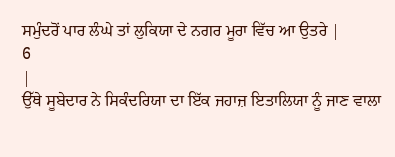ਸਮੁੰਦਰੋਂ ਪਾਰ ਲੰਘੇ ਤਾਂ ਲੁਕਿਯਾ ਦੇ ਨਗਰ ਮੂਰਾ ਵਿੱਚ ਆ ਉਤਰੇ |
6
|
ਉੱਥੇ ਸੂਬੇਦਾਰ ਨੇ ਸਿਕੰਦਰਿਯਾ ਦਾ ਇੱਕ ਜਹਾਜ਼ ਇਤਾਲਿਯਾ ਨੂੰ ਜਾਣ ਵਾਲਾ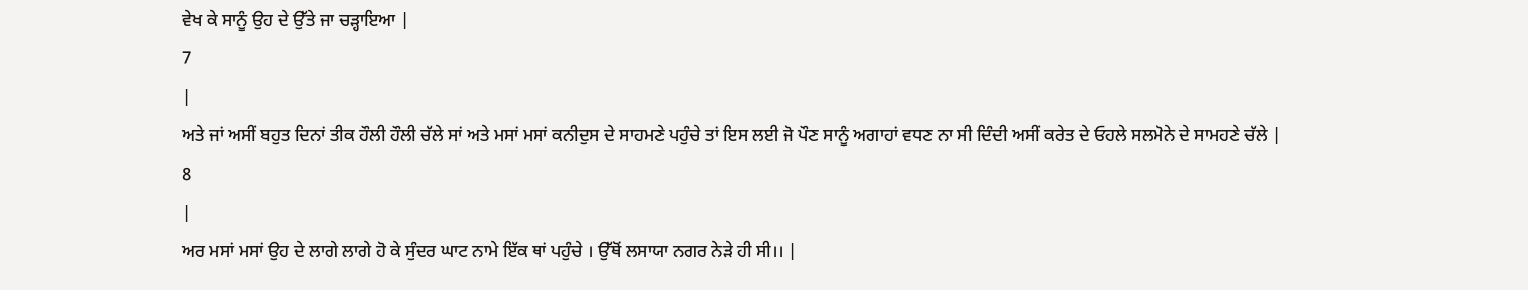ਵੇਖ ਕੇ ਸਾਨੂੰ ਉਹ ਦੇ ਉੱਤੇ ਜਾ ਚੜ੍ਹਾਇਆ |
7
|
ਅਤੇ ਜਾਂ ਅਸੀਂ ਬਹੁਤ ਦਿਨਾਂ ਤੀਕ ਹੌਲੀ ਹੌਲੀ ਚੱਲੇ ਸਾਂ ਅਤੇ ਮਸਾਂ ਮਸਾਂ ਕਨੀਦੁਸ ਦੇ ਸਾਹਮਣੇ ਪਹੁੰਚੇ ਤਾਂ ਇਸ ਲਈ ਜੋ ਪੌਣ ਸਾਨੂੰ ਅਗਾਹਾਂ ਵਧਣ ਨਾ ਸੀ ਦਿੰਦੀ ਅਸੀਂ ਕਰੇਤ ਦੇ ਓਹਲੇ ਸਲਮੋਨੇ ਦੇ ਸਾਮਹਣੇ ਚੱਲੇ |
8
|
ਅਰ ਮਸਾਂ ਮਸਾਂ ਉਹ ਦੇ ਲਾਗੇ ਲਾਗੇ ਹੋ ਕੇ ਸੁੰਦਰ ਘਾਟ ਨਾਮੇ ਇੱਕ ਥਾਂ ਪਹੁੰਚੇ । ਉੱਥੋਂ ਲਸਾਯਾ ਨਗਰ ਨੇੜੇ ਹੀ ਸੀ।। |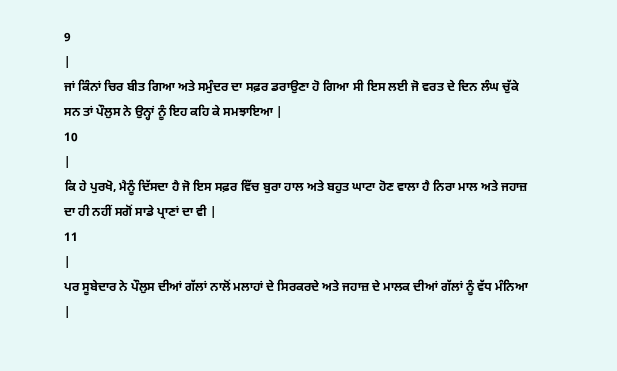9
|
ਜਾਂ ਕਿੰਨਾਂ ਚਿਰ ਬੀਤ ਗਿਆ ਅਤੇ ਸਮੁੰਦਰ ਦਾ ਸਫ਼ਰ ਡਰਾਉਣਾ ਹੋ ਗਿਆ ਸੀ ਇਸ ਲਈ ਜੋ ਵਰਤ ਦੇ ਦਿਨ ਲੰਘ ਚੁੱਕੇ ਸਨ ਤਾਂ ਪੌਲੁਸ ਨੇ ਉਨ੍ਹਾਂ ਨੂੰ ਇਹ ਕਹਿ ਕੇ ਸਮਝਾਇਆ |
10
|
ਕਿ ਹੇ ਪੁਰਖੋ, ਮੈਨੂੰ ਦਿੱਸਦਾ ਹੈ ਜੋ ਇਸ ਸਫ਼ਰ ਵਿੱਚ ਬੁਰਾ ਹਾਲ ਅਤੇ ਬਹੁਤ ਘਾਟਾ ਹੋਣ ਵਾਲਾ ਹੈ ਨਿਰਾ ਮਾਲ ਅਤੇ ਜਹਾਜ਼ ਦਾ ਹੀ ਨਹੀਂ ਸਗੋਂ ਸਾਡੇ ਪ੍ਰਾਣਾਂ ਦਾ ਵੀ |
11
|
ਪਰ ਸੂਬੇਦਾਰ ਨੇ ਪੌਲੁਸ ਦੀਆਂ ਗੱਲਾਂ ਨਾਲੋਂ ਮਲਾਹਾਂ ਦੇ ਸਿਰਕਰਦੇ ਅਤੇ ਜਹਾਜ਼ ਦੇ ਮਾਲਕ ਦੀਆਂ ਗੱਲਾਂ ਨੂੰ ਵੱਧ ਮੰਨਿਆ |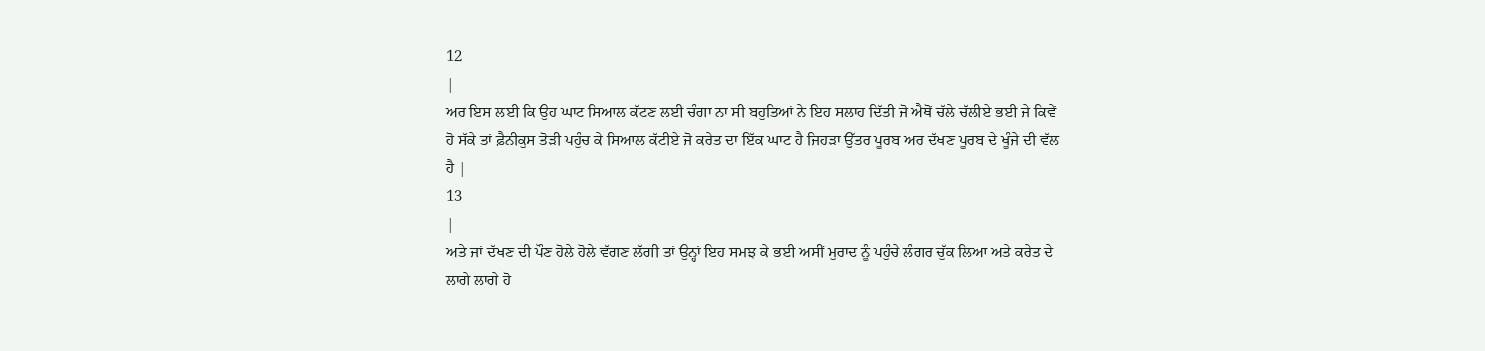12
|
ਅਰ ਇਸ ਲਈ ਕਿ ਉਹ ਘਾਟ ਸਿਆਲ ਕੱਟਣ ਲਈ ਚੰਗਾ ਨਾ ਸੀ ਬਹੁਤਿਆਂ ਨੇ ਇਹ ਸਲਾਹ ਦਿੱਤੀ ਜੋ ਐਥੋਂ ਚੱਲੇ ਚੱਲੀਏ ਭਈ ਜੇ ਕਿਵੇਂ ਹੋ ਸੱਕੇ ਤਾਂ ਫ਼ੈਨੀਕੁਸ ਤੋੜੀ ਪਹੁੰਚ ਕੇ ਸਿਆਲ ਕੱਟੀਏ ਜੋ ਕਰੇਤ ਦਾ ਇੱਕ ਘਾਟ ਹੈ ਜਿਹੜਾ ਉੱਤਰ ਪੂਰਬ ਅਰ ਦੱਖਣ ਪੂਰਬ ਦੇ ਖੂੰਜੇ ਦੀ ਵੱਲ ਹੈ |
13
|
ਅਤੇ ਜਾਂ ਦੱਖਣ ਦੀ ਪੌਣ ਹੋਲੇ ਹੋਲੇ ਵੱਗਣ ਲੱਗੀ ਤਾਂ ਉਨ੍ਹਾਂ ਇਹ ਸਮਝ ਕੇ ਭਈ ਅਸੀਂ ਮੁਰਾਦ ਨੂੰ ਪਹੁੰਚੇ ਲੰਗਰ ਚੁੱਕ ਲਿਆ ਅਤੇ ਕਰੇਤ ਦੇ ਲਾਗੇ ਲਾਗੇ ਹੋ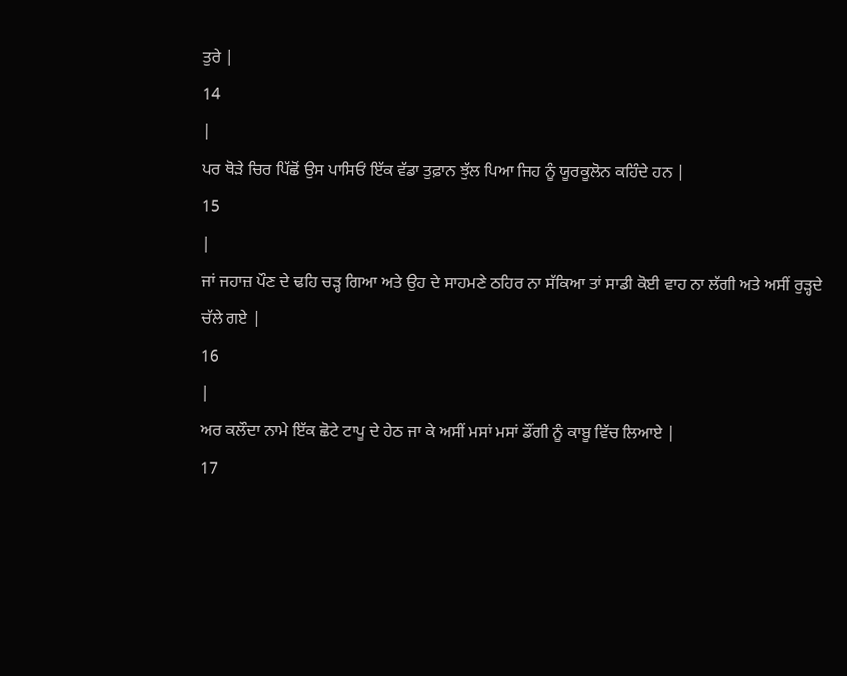ਤੁਰੇ |
14
|
ਪਰ ਥੋੜੇ ਚਿਰ ਪਿੱਛੋਂ ਉਸ ਪਾਸਿਓਂ ਇੱਕ ਵੱਡਾ ਤੁਫ਼ਾਨ ਝੁੱਲ ਪਿਆ ਜਿਹ ਨੂੰ ਯੂਰਕੂਲੋਨ ਕਹਿੰਦੇ ਹਨ |
15
|
ਜਾਂ ਜਹਾਜ਼ ਪੌਣ ਦੇ ਢਹਿ ਚੜ੍ਹ ਗਿਆ ਅਤੇ ਉਹ ਦੇ ਸਾਹਮਣੇ ਠਹਿਰ ਨਾ ਸੱਕਿਆ ਤਾਂ ਸਾਡੀ ਕੋਈ ਵਾਹ ਨਾ ਲੱਗੀ ਅਤੇ ਅਸੀਂ ਰੁੜ੍ਹਦੇ ਚੱਲੇ ਗਏ |
16
|
ਅਰ ਕਲੌਦਾ ਨਾਮੇ ਇੱਕ ਛੋਟੇ ਟਾਪੂ ਦੇ ਹੇਠ ਜਾ ਕੇ ਅਸੀਂ ਮਸਾਂ ਮਸਾਂ ਡੌਂਗੀ ਨੂੰ ਕਾਬੂ ਵਿੱਚ ਲਿਆਏ |
17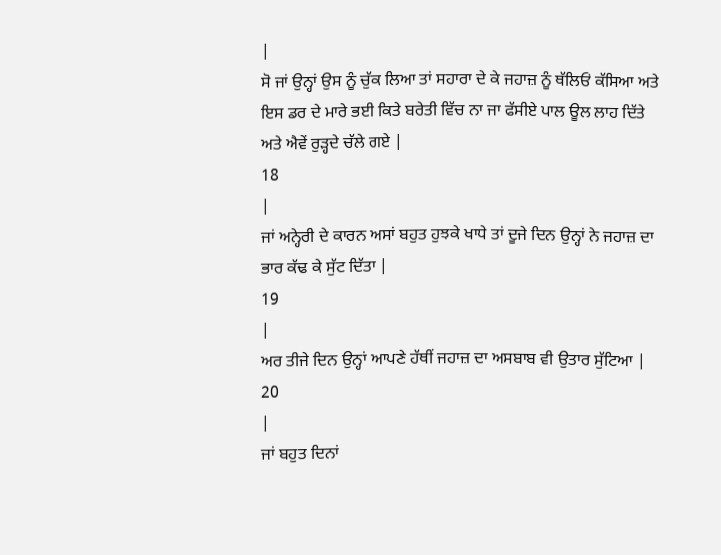|
ਸੋ ਜਾਂ ਉਨ੍ਹਾਂ ਉਸ ਨੂੰ ਚੁੱਕ ਲਿਆ ਤਾਂ ਸਹਾਰਾ ਦੇ ਕੇ ਜਹਾਜ਼ ਨੂੰ ਥੱਲਿਓਂ ਕੱਸਿਆ ਅਤੇ ਇਸ ਡਰ ਦੇ ਮਾਰੇ ਭਈ ਕਿਤੇ ਬਰੇਤੀ ਵਿੱਚ ਨਾ ਜਾ ਫੱਸੀਏ ਪਾਲ ਊਲ ਲਾਹ ਦਿੱਤੇ ਅਤੇ ਐਵੇਂ ਰੁੜ੍ਹਦੇ ਚੱਲੇ ਗਏ |
18
|
ਜਾਂ ਅਨ੍ਹੇਰੀ ਦੇ ਕਾਰਨ ਅਸਾਂ ਬਹੁਤ ਹੁਝਕੇ ਖਾਧੇ ਤਾਂ ਦੂਜੇ ਦਿਨ ਉਨ੍ਹਾਂ ਨੇ ਜਹਾਜ਼ ਦਾ ਭਾਰ ਕੱਢ ਕੇ ਸੁੱਟ ਦਿੱਤਾ |
19
|
ਅਰ ਤੀਜੇ ਦਿਨ ਉਨ੍ਹਾਂ ਆਪਣੇ ਹੱਥੀਂ ਜਹਾਜ਼ ਦਾ ਅਸਬਾਬ ਵੀ ਉਤਾਰ ਸੁੱਟਿਆ |
20
|
ਜਾਂ ਬਹੁਤ ਦਿਨਾਂ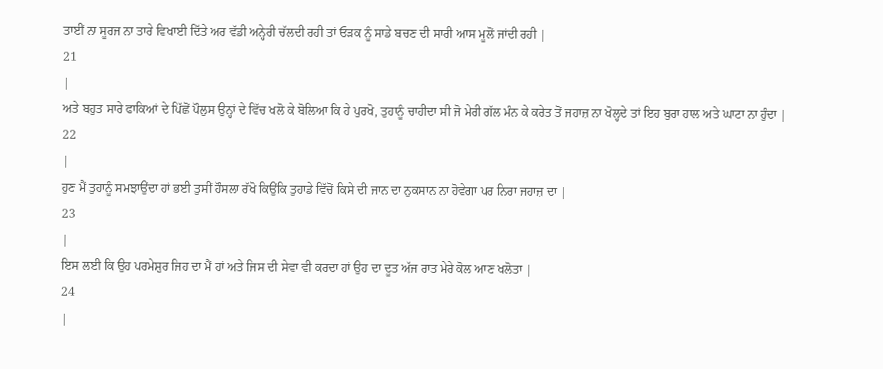ਤਾਈਂ ਨਾ ਸੂਰਜ ਨਾ ਤਾਰੇ ਵਿਖਾਈ ਦਿੱਤੇ ਅਰ ਵੱਡੀ ਅਨ੍ਹੇਰੀ ਚੱਲਦੀ ਰਹੀ ਤਾਂ ਓੜਕ ਨੂੰ ਸਾਡੇ ਬਚਣ ਦੀ ਸਾਰੀ ਆਸ ਮੂਲੋਂ ਜਾਂਦੀ ਰਹੀ |
21
|
ਅਤੇ ਬਹੁਤ ਸਾਰੇ ਫਾਕਿਆਂ ਦੇ ਪਿੱਛੋਂ ਪੌਲੁਸ ਉਨ੍ਹਾਂ ਦੇ ਵਿੱਚ ਖਲੋ ਕੇ ਬੋਲਿਆ ਕਿ ਹੇ ਪੁਰਖੋ, ਤੁਹਾਨੂੰ ਚਾਹੀਦਾ ਸੀ ਜੋ ਮੇਰੀ ਗੱਲ ਮੰਨ ਕੇ ਕਰੇਤ ਤੋਂ ਜਹਾਜ਼ ਨਾ ਖੋਲ੍ਹਦੇ ਤਾਂ ਇਹ ਬੁਰਾ ਹਾਲ ਅਤੇ ਘਾਟਾ ਨਾ ਹੁੰਦਾ |
22
|
ਹੁਣ ਮੈਂ ਤੁਹਾਨੂੰ ਸਮਝਾਉਂਦਾ ਹਾਂ ਭਈ ਤੁਸੀਂ ਹੌਸਲਾ ਰੱਖੋ ਕਿਉਂਕਿ ਤੁਹਾਡੇ ਵਿੱਚੋਂ ਕਿਸੇ ਦੀ ਜਾਨ ਦਾ ਨੁਕਸਾਨ ਨਾ ਹੋਵੇਗਾ ਪਰ ਨਿਰਾ ਜਹਾਜ਼ ਦਾ |
23
|
ਇਸ ਲਈ ਕਿ ਉਹ ਪਰਮੇਸ਼ੁਰ ਜਿਹ ਦਾ ਮੈਂ ਹਾਂ ਅਤੇ ਜਿਸ ਦੀ ਸੇਵਾ ਵੀ ਕਰਦਾ ਹਾਂ ਉਹ ਦਾ ਦੂਤ ਅੱਜ ਰਾਤ ਮੇਰੇ ਕੋਲ ਆਣ ਖਲੋਤਾ |
24
|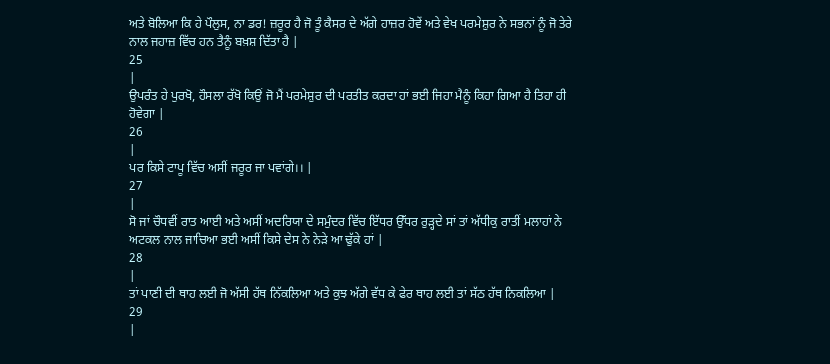ਅਤੇ ਬੋਲਿਆ ਕਿ ਹੇ ਪੌਲੁਸ, ਨਾ ਡਰ! ਜ਼ਰੂਰ ਹੈ ਜੋ ਤੂੰ ਕੈਸਰ ਦੇ ਅੱਗੇ ਹਾਜ਼ਰ ਹੋਵੇਂ ਅਤੇ ਵੇਖ ਪਰਮੇਸ਼ੁਰ ਨੇ ਸਭਨਾਂ ਨੂੰ ਜੋ ਤੇਰੇ ਨਾਲ ਜਹਾਜ਼ ਵਿੱਚ ਹਨ ਤੈਨੂੰ ਬਖ਼ਸ਼ ਦਿੱਤਾ ਹੈ |
25
|
ਉਪਰੰਤ ਹੇ ਪੁਰਖੋ, ਹੌਸਲਾ ਰੱਖੋ ਕਿਉਂ ਜੋ ਮੈਂ ਪਰਮੇਸ਼ੁਰ ਦੀ ਪਰਤੀਤ ਕਰਦਾ ਹਾਂ ਭਈ ਜਿਹਾ ਮੈਨੂੰ ਕਿਹਾ ਗਿਆ ਹੈ ਤਿਹਾ ਹੀ ਹੋਵੇਗਾ |
26
|
ਪਰ ਕਿਸੇ ਟਾਪੂ ਵਿੱਚ ਅਸੀਂ ਜਰੂਰ ਜਾ ਪਵਾਂਗੇ।। |
27
|
ਸੋ ਜਾਂ ਚੌਧਵੀਂ ਰਾਤ ਆਈ ਅਤੇ ਅਸੀਂ ਅਦਰਿਯਾ ਦੇ ਸਮੁੰਦਰ ਵਿੱਚ ਇੱਧਰ ਉੱਧਰ ਰੁੜ੍ਹਦੇ ਸਾਂ ਤਾਂ ਅੱਧੀਕੁ ਰਾਤੀਂ ਮਲਾਹਾਂ ਨੇ ਅਟਕਲ ਨਾਲ ਜਾਚਿਆ ਭਈ ਅਸੀਂ ਕਿਸੇ ਦੇਸ ਨੇ ਨੇੜੇ ਆ ਢੁੱਕੇ ਹਾਂ |
28
|
ਤਾਂ ਪਾਣੀ ਦੀ ਥਾਹ ਲਈ ਜੋ ਅੱਸੀ ਹੱਥ ਨਿੱਕਲਿਆ ਅਤੇ ਕੁਝ ਅੱਗੇ ਵੱਧ ਕੇ ਫੇਰ ਥਾਹ ਲਈ ਤਾਂ ਸੱਠ ਹੱਥ ਨਿਕਲਿਆ |
29
|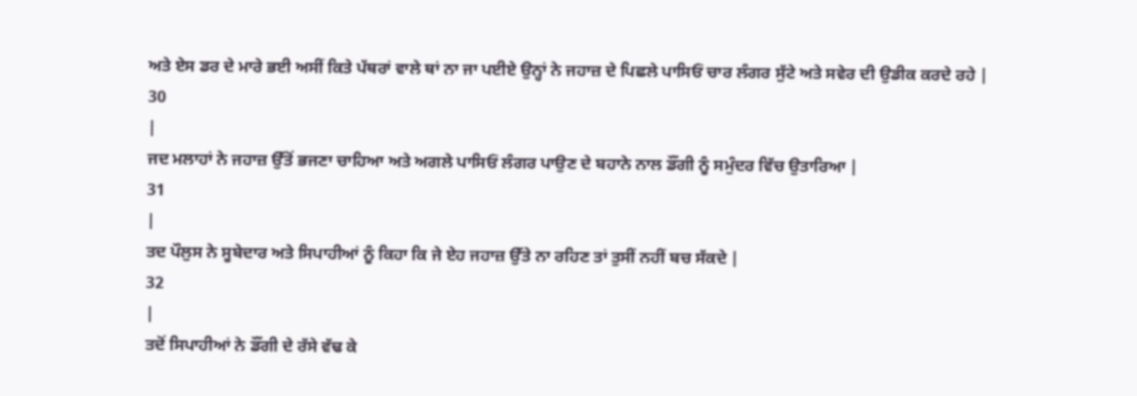ਅਤੇ ਏਸ ਡਰ ਦੇ ਮਾਰੇ ਭਈ ਅਸੀਂ ਕਿਤੇ ਪੱਥਰਾਂ ਵਾਲੇ ਥਾਂ ਨਾ ਜਾ ਪਈਏ ਉਨ੍ਹਾਂ ਨੇ ਜਹਾਜ਼ ਦੇ ਪਿਛਲੇ ਪਾਸਿਓਂ ਚਾਰ ਲੰਗਰ ਸੁੱਟੇ ਅਤੇ ਸਵੇਰ ਦੀ ਉਡੀਕ ਕਰਦੇ ਰਹੇ |
30
|
ਜਦ ਮਲਾਹਾਂ ਨੇ ਜਹਾਜ਼ ਉੱਤੋਂ ਭਜਣਾ ਚਾਹਿਆ ਅਤੇ ਅਗਲੇ ਪਾਸਿਓਂ ਲੰਗਰ ਪਾਉਣ ਦੇ ਬਹਾਨੇ ਨਾਲ ਡੌਂਗੀ ਨੂੰ ਸਮੁੰਦਰ ਵਿੱਚ ਉਤਾਰਿਆ |
31
|
ਤਦ ਪੌਲੁਸ ਨੇ ਸੂਬੇਦਾਰ ਅਤੇ ਸਿਪਾਹੀਆਂ ਨੂੰ ਕਿਹਾ ਕਿ ਜੇ ਏਹ ਜਹਾਜ਼ ਉੱਤੇ ਨਾ ਰਹਿਣ ਤਾਂ ਤੁਸੀਂ ਨਹੀਂ ਬਚ ਸੱਕਦੇ |
32
|
ਤਦੋਂ ਸਿਪਾਹੀਆਂ ਨੇ ਡੌਂਗੀ ਦੇ ਰੱਸੇ ਵੱਢ ਕੇ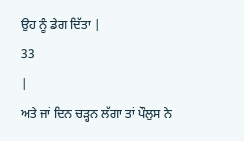ਉਹ ਨੂੰ ਡੇਗ ਦਿੱਤਾ |
33
|
ਅਤੇ ਜਾਂ ਦਿਨ ਚੜ੍ਹਨ ਲੱਗਾ ਤਾਂ ਪੌਲੁਸ ਨੇ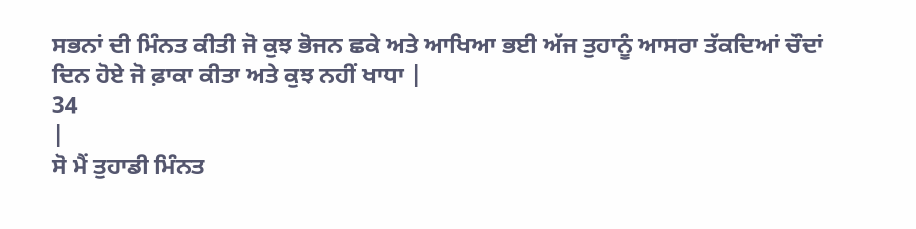ਸਭਨਾਂ ਦੀ ਮਿੰਨਤ ਕੀਤੀ ਜੋ ਕੁਝ ਭੋਜਨ ਛਕੇ ਅਤੇ ਆਖਿਆ ਭਈ ਅੱਜ ਤੁਹਾਨੂੰ ਆਸਰਾ ਤੱਕਦਿਆਂ ਚੌਦਾਂ ਦਿਨ ਹੋਏ ਜੋ ਫ਼ਾਕਾ ਕੀਤਾ ਅਤੇ ਕੁਝ ਨਹੀਂ ਖਾਧਾ |
34
|
ਸੋ ਮੈਂ ਤੁਹਾਡੀ ਮਿੰਨਤ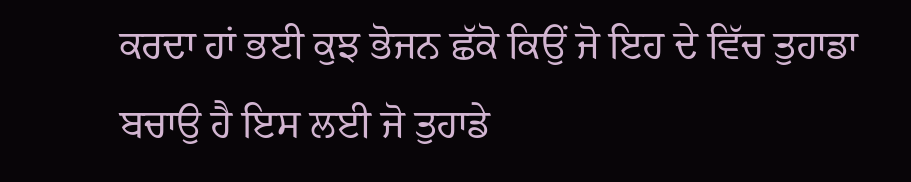ਕਰਦਾ ਹਾਂ ਭਈ ਕੁਝ ਭੋਜਨ ਛੱਕੋ ਕਿਉਂ ਜੋ ਇਹ ਦੇ ਵਿੱਚ ਤੁਹਾਡਾ ਬਚਾਉ ਹੈ ਇਸ ਲਈ ਜੋ ਤੁਹਾਡੇ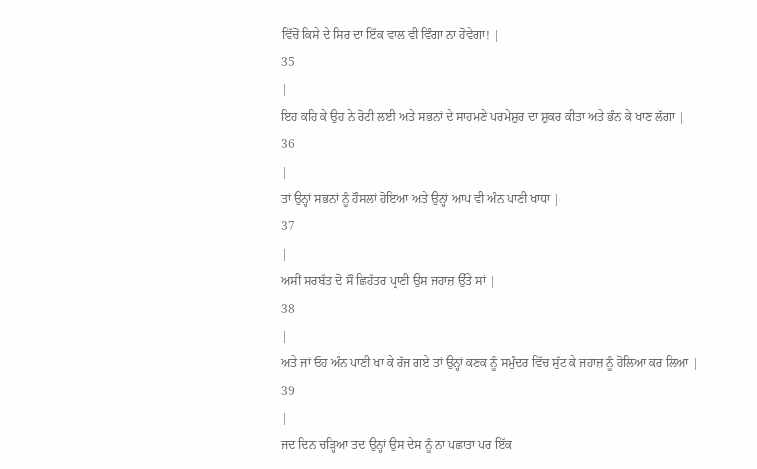ਵਿੱਚੋਂ ਕਿਸੇ ਦੇ ਸਿਰ ਦਾ ਇੱਕ ਵਾਲ ਵੀ ਵਿੰਗਾ ਨਾ ਹੋਵੇਗਾ! |
35
|
ਇਹ ਕਹਿ ਕੇ ਉਹ ਨੇ ਰੋਟੀ ਲਈ ਅਤੇ ਸਭਨਾਂ ਦੇ ਸਾਹਮਣੇ ਪਰਮੇਸ਼ੁਰ ਦਾ ਸ਼ੁਕਰ ਕੀਤਾ ਅਤੇ ਭੰਨ ਕੇ ਖਾਣ ਲੱਗਾ |
36
|
ਤਾਂ ਉਨ੍ਹਾਂ ਸਭਨਾਂ ਨੂੰ ਹੌਸਲਾਂ ਹੋਇਆ ਅਤੇ ਉਨ੍ਹਾਂ ਆਪ ਵੀ ਅੰਨ ਪਾਣੀ ਖਾਧਾ |
37
|
ਅਸੀਂ ਸਰਬੱਤ ਦੋ ਸੌ ਛਿਹੱਤਰ ਪ੍ਰਾਣੀ ਉਸ ਜਹਾਜ਼ ਉੱਤੇ ਸਾਂ |
38
|
ਅਤੇ ਜਾਂ ਓਹ ਅੰਨ ਪਾਣੀ ਖਾ ਕੇ ਰੱਜ ਗਏ ਤਾਂ ਉਨ੍ਹਾਂ ਕਣਕ ਨੂੰ ਸਮੁੰਦਰ ਵਿੱਚ ਸੁੱਟ ਕੇ ਜਹਾਜ਼ ਨੂੰ ਹੋਲਿਆ ਕਰ ਲਿਆ |
39
|
ਜਦ ਦਿਨ ਚੜ੍ਹਿਆ ਤਦ ਉਨ੍ਹਾਂ ਉਸ ਦੇਸ ਨੂੰ ਨਾ ਪਛਾਤਾ ਪਰ ਇੱਕ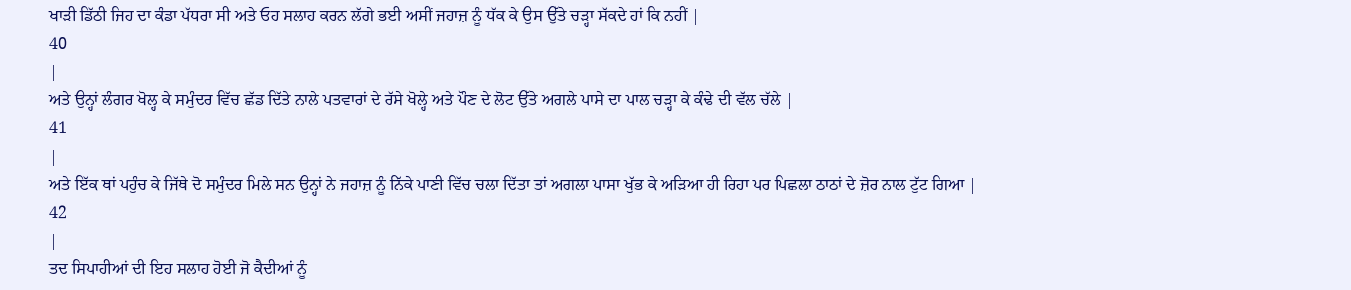ਖਾੜੀ ਡਿੱਠੀ ਜਿਹ ਦਾ ਕੰਡਾ ਪੱਧਰਾ ਸੀ ਅਤੇ ਓਹ ਸਲਾਹ ਕਰਨ ਲੱਗੇ ਭਈ ਅਸੀਂ ਜਹਾਜ਼ ਨੂੰ ਧੱਕ ਕੇ ਉਸ ਉੱਤੇ ਚੜ੍ਹਾ ਸੱਕਦੇ ਹਾਂ ਕਿ ਨਹੀਂ |
40
|
ਅਤੇ ਉਨ੍ਹਾਂ ਲੰਗਰ ਖੋਲ੍ਹ ਕੇ ਸਮੁੰਦਰ ਵਿੱਚ ਛੱਡ ਦਿੱਤੇ ਨਾਲੇ ਪਤਵਾਰਾਂ ਦੇ ਰੱਸੇ ਖੋਲ੍ਹੇ ਅਤੇ ਪੌਣ ਦੇ ਲੋਟ ਉੱਤੇ ਅਗਲੇ ਪਾਸੇ ਦਾ ਪਾਲ ਚੜ੍ਹਾ ਕੇ ਕੰਢੇ ਦੀ ਵੱਲ ਚੱਲੇ |
41
|
ਅਤੇ ਇੱਕ ਥਾਂ ਪਹੁੰਚ ਕੇ ਜਿੱਥੇ ਦੋ ਸਮੁੰਦਰ ਮਿਲੇ ਸਨ ਉਨ੍ਹਾਂ ਨੇ ਜਹਾਜ਼ ਨੂੰ ਨਿੱਕੇ ਪਾਣੀ ਵਿੱਚ ਚਲਾ ਦਿੱਤਾ ਤਾਂ ਅਗਲਾ ਪਾਸਾ ਖੁੱਭ ਕੇ ਅੜਿਆ ਹੀ ਰਿਹਾ ਪਰ ਪਿਛਲਾ ਠਾਠਾਂ ਦੇ ਜ਼ੋਰ ਨਾਲ ਟੁੱਟ ਗਿਆ |
42
|
ਤਦ ਸਿਪਾਹੀਆਂ ਦੀ ਇਹ ਸਲਾਹ ਹੋਈ ਜੋ ਕੈਦੀਆਂ ਨੂੰ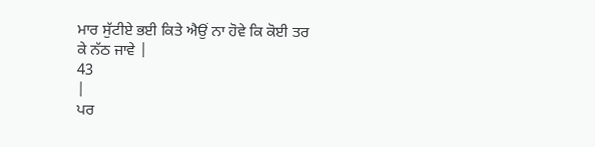ਮਾਰ ਸੁੱਟੀਏ ਭਈ ਕਿਤੇ ਐਉਂ ਨਾ ਹੋਵੇ ਕਿ ਕੋਈ ਤਰ ਕੇ ਨੱਠ ਜਾਵੇ |
43
|
ਪਰ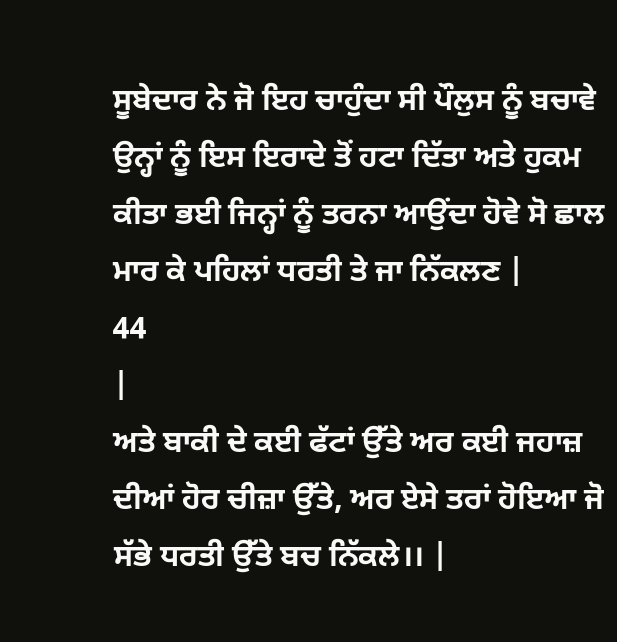ਸੂਬੇਦਾਰ ਨੇ ਜੋ ਇਹ ਚਾਹੁੰਦਾ ਸੀ ਪੌਲੁਸ ਨੂੰ ਬਚਾਵੇ ਉਨ੍ਹਾਂ ਨੂੰ ਇਸ ਇਰਾਦੇ ਤੋਂ ਹਟਾ ਦਿੱਤਾ ਅਤੇ ਹੁਕਮ ਕੀਤਾ ਭਈ ਜਿਨ੍ਹਾਂ ਨੂੰ ਤਰਨਾ ਆਉਂਦਾ ਹੋਵੇ ਸੋ ਛਾਲ ਮਾਰ ਕੇ ਪਹਿਲਾਂ ਧਰਤੀ ਤੇ ਜਾ ਨਿੱਕਲਣ |
44
|
ਅਤੇ ਬਾਕੀ ਦੇ ਕਈ ਫੱਟਾਂ ਉੱਤੇ ਅਰ ਕਈ ਜਹਾਜ਼ ਦੀਆਂ ਹੋਰ ਚੀਜ਼ਾ ਉੱਤੇ, ਅਰ ਏਸੇ ਤਰਾਂ ਹੋਇਆ ਜੋ ਸੱਭੇ ਧਰਤੀ ਉੱਤੇ ਬਚ ਨਿੱਕਲੇ।। |